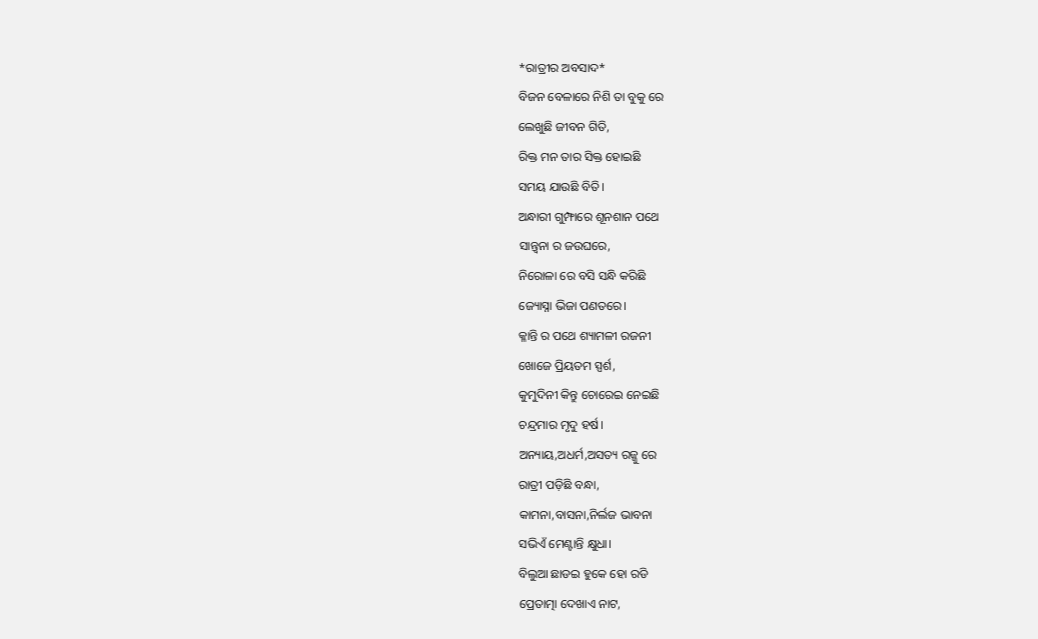*ରାତ୍ରୀର ଅବସାଦ*
ବିଜନ ବେଳାରେ ନିଶି ତା ବୁକୁ ରେ
ଲେଖୁଛି ଜୀବନ ଗିତି,
ରିକ୍ତ ମନ ତାର ସିକ୍ତ ହୋଇଛି
ସମୟ ଯାଉଛି ବିତି।
ଅନ୍ଧାରୀ ଗୁମ୍ଫାରେ ଶୂନଶାନ ପଥେ
ସାନ୍ତ୍ଵନା ର ଜଉଘରେ,
ନିରୋଳା ରେ ବସି ସନ୍ଧି କରିଛି
ଜ୍ୟୋସ୍ନା ଭିଜା ପଣତରେ।
କ୍ଳାନ୍ତି ର ପଥେ ଶ୍ୟାମଳୀ ରଜନୀ
ଖୋଜେ ପ୍ରିୟତମ ସ୍ପର୍ଶ,
କୁମୁଦିନୀ କିନ୍ତୁ ଚୋରେଇ ନେଇଛି
ଚନ୍ଦ୍ରମାର ମୃଦୁ ହର୍ଷ।
ଅନ୍ୟାୟ,ଅଧର୍ମ,ଅସତ୍ୟ ରଜ୍ଜୁ ରେ
ରାତ୍ରୀ ପଡ଼ିଛି ବନ୍ଧା,
କାମନା,ବାସନା,ନିର୍ଲଜ ଭାବନା
ସଭିଏଁ ମେଣ୍ଟାନ୍ତି କ୍ଷୁଧା।
ବିଲୁଆ ଛାଡଇ ହୁକେ ହୋ ରଡି
ପ୍ରେତାତ୍ମା ଦେଖାଏ ନାଟ,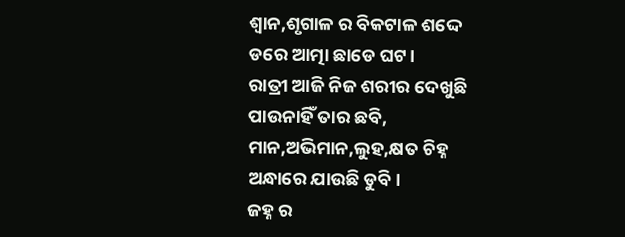ଶ୍ବାନ,ଶୃଗାଳ ର ବିକଟାଳ ଶଦ୍ଦେ
ଡରେ ଆତ୍ମା ଛାଡେ ଘଟ।
ରାତ୍ରୀ ଆଜି ନିଜ ଶରୀର ଦେଖୁଛି
ପାଉନାହିଁ ତାର ଛବି,
ମାନ,ଅଭିମାନ,ଲୁହ,କ୍ଷତ ଚିହ୍ନ
ଅନ୍ଧାରେ ଯାଉଛି ଡୁବି।
ଜହ୍ନ ର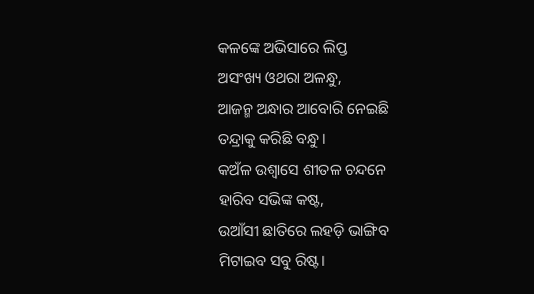କଳଙ୍କେ ଅଭିସାରେ ଲିପ୍ତ
ଅସଂଖ୍ୟ ଓଥରା ଅଳନ୍ଧୁ,
ଆଜନ୍ମ ଅନ୍ଧାର ଆବୋରି ନେଇଛି
ତନ୍ଦ୍ରାକୁ କରିଛି ବନ୍ଧୁ।
କଅଁଳ ଉଶ୍ୱାସେ ଶୀତଳ ଚନ୍ଦନେ
ହାରିବ ସଭିଙ୍କ କଷ୍ଟ,
ଉଆଁସୀ ଛାତିରେ ଲହଡ଼ି ଭାଙ୍ଗିବ
ମିଟାଇବ ସବୁ ରିଷ୍ଟ।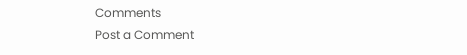Comments
Post a Comment